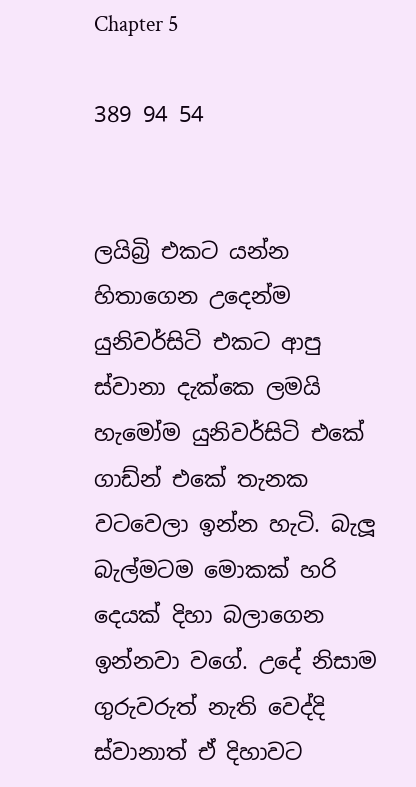Chapter 5

389 94 54


ලයිබ්‍රි එකට යන්න හිතාගෙන උදෙන්ම යුනිවර්සිටි එකට ආපු ස්වානා දැක්කෙ ලමයි හැමෝම යුනිවර්සිටි එකේ ගාඩ්න් එකේ තැනක වටවෙලා ඉන්න හැටි. බැලූ බැල්මටම මොකක් හරි දෙයක් දිහා බලාගෙන ඉන්නවා වගේ. උදේ නිසාම ගුරුවරුත් නැති වෙද්දි ස්වානාත් ඒ දිහාවට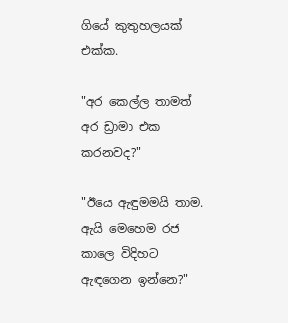ගියේ කුතුහලයක් එක්ක.

"අර කෙල්ල තාමත් අර ඩ්‍රාමා එක කරනවද?"

"ඊයෙ ඇඳුමමයි තාම. ඇයි මෙහෙම රජ කාලෙ විදිහට ඇඳගෙන ඉන්නෙ?"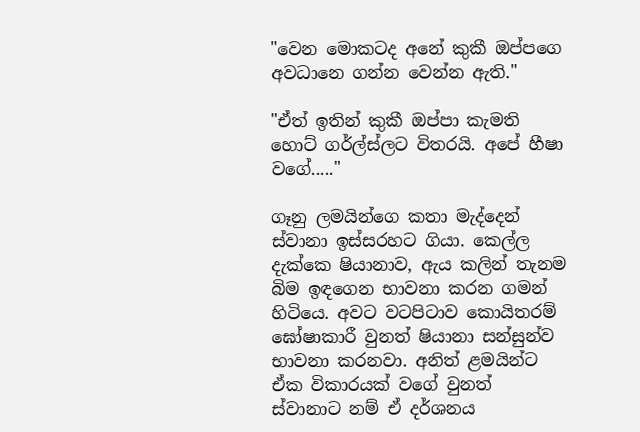"වෙන මොකටද අනේ කුකී ඔප්පගෙ අවධානෙ ගන්න වෙන්න ඇති."

"ඒත් ඉතින් කුකී ඔප්පා කැමති හොට් ගර්ල්ස්ලට විතරයි. අපේ හීෂා වගේ....."

ගෑනු ලමයින්ගෙ කතා මැද්දෙන් ස්වානා ඉස්සරහට ගියා. කෙල්ල දැක්කෙ ෂියානාව, ඇය කලින් තැනම බිම ඉඳගෙන භාවනා කරන ගමන් හිටියෙ. අවට වටපිටාව කොයිතරම් ඝෝෂාකාරී වුනත් ෂියානා සන්සුන්ව භාවනා කරනවා. අනිත් ළමයින්ට ඒක විකාරයක් වගේ වුනත් ස්වානාට නම් ඒ දර්ශනය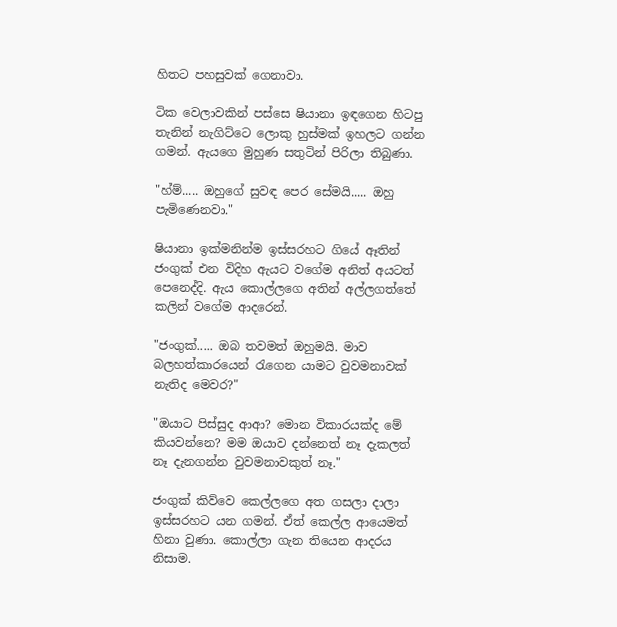හිතට පහසුවක් ගෙනාවා.

ටික වෙලාවකින් පස්සෙ ෂියානා ඉඳගෙන හිටපු තැනින් නැගිට්ටෙ ලොකු හුස්මක් ඉහලට ගන්න ගමන්. ඇයගෙ මුහුණ සතුටින් පිරිලා තිබුණා.

"හ්ම්..... ඔහුගේ සුවඳ පෙර සේමයි..... ඔහු පැමිණෙනවා."

ෂියානා ඉක්මනින්ම ඉස්සරහට ගියේ ඈතින් ජංගුක් එන විදිහ ඇයට වගේම අනිත් අයටත් පෙනෙද්දි. ඇය කොල්ලගෙ අතින් අල්ලගත්තේ කලින් වගේම ආදරෙන්.

"ජංගුක්..... ඔබ තවමත් ඔහුමයි. මාව බලහත්කාරයෙන් රැගෙන යාමට වුවමනාවක් නැතිද මෙවර?"

"ඔයාට පිස්සුද ආආ? මොන විකාරයක්ද මේ කියවන්නෙ? මම ඔයාව දන්නෙත් නෑ දැකලත් නෑ දැනගන්න වුවමනාවකුත් නෑ."

ජංගුක් කිව්වෙ කෙල්ලගෙ අත ගසලා දාලා ඉස්සරහට යන ගමන්. ඒත් කෙල්ල ආයෙමත් හිනා වුණා. කොල්ලා ගැන තියෙන ආදරය නිසාම.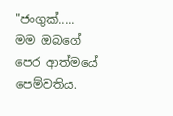"ජංගුක්..... මම ඔබගේ පෙර ආත්මයේ පෙම්වතිය.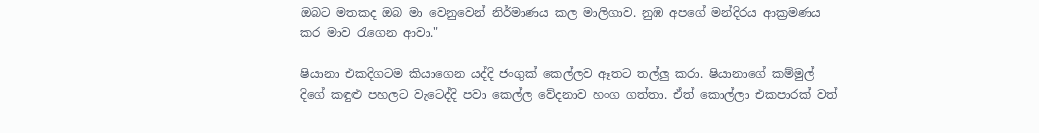ඔබට මතකද ඔබ මා වෙනුවෙන් නිර්මාණය කල මාලිගාව. නුඹ අපගේ මන්දිරය ආක්‍රමණය කර මාව රැගෙන ආවා."

ෂියානා එකදිගටම කියාගෙන යද්දි ජංගුක් කෙල්ලව ඈතට තල්ලු කරා. ෂියානාගේ කම්මුල් දිගේ කඳුළු පහලට වැටෙද්දි පවා කෙල්ල වේදනාව හංග ගත්තා. ඒත් කොල්ලා එකපාරක් වත්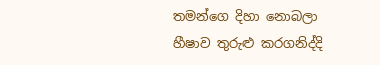තමන්ගෙ දිහා නොබලා හීෂාව තුරුළු කරගනිද්දි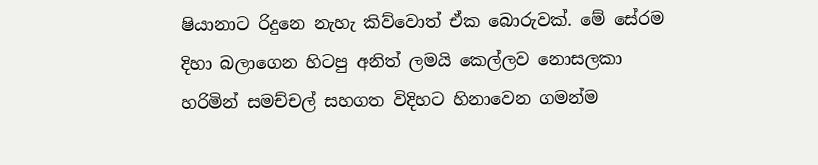ෂියානාට රිදුනෙ නැහැ කිව්වොත් ඒක බොරුවක්. මේ සේරම දිහා බලාගෙන හිටපු අනිත් ලමයි කෙල්ලව නොසලකා හරිමින් සමච්චල් සහගත විදිහට හිනාවෙන ගමන්ම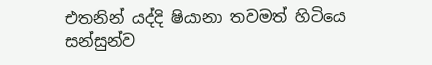එතනින් යද්දි ෂියානා තවමත් හිටියෙ සන්සුන්ව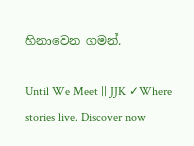හිනාවෙන ගමන්.

Until We Meet || JJK ✓Where stories live. Discover now